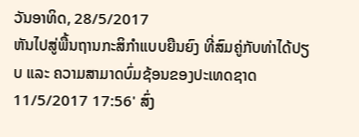ວັນອາທິດ, 28/5/2017
ຫັນໄປສູ່ພື້ນຖານກະສິກຳແບບຍືນຍົງ ທີ່ສົມຄູ່ກັບທ່າໄດ້ປຽບ ແລະ ຄວາມສາມາດບົ່ມຊ້ອນຂອງປະເທດຊາດ
11/5/2017 17:56' ສົ່ງ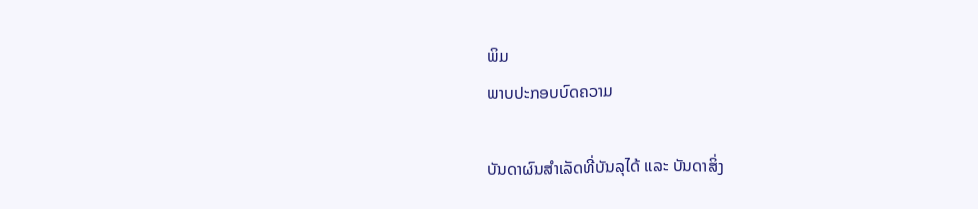ພິມ
ພາບປະກອບບົດຄວາມ

ບັນດາຜົນສຳເລັດທີ່ບັນລຸໄດ້ ແລະ ບັນດາສິ່ງ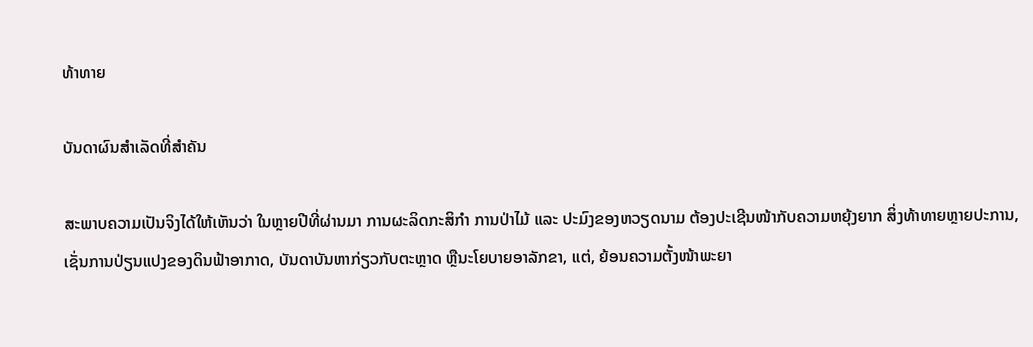ທ້າທາຍ

ບັນດາຜົນສຳເລັດທີ່ສຳຄັນ

ສະພາບຄວາມເປັນຈິງໄດ້ໃຫ້ເຫັນວ່າ ໃນຫຼາຍປີທີ່ຜ່ານມາ ການຜະລິດກະສິກຳ ການປ່າໄມ້ ແລະ ປະມົງຂອງຫວຽດນາມ ຕ້ອງປະເຊີນໜ້າກັບຄວາມຫຍຸ້ງຍາກ ສິ່ງທ້າທາຍຫຼາຍປະການ, ເຊັ່ນການປ່ຽນແປງຂອງດິນຟ້າອາກາດ, ບັນດາບັນຫາກ່ຽວກັບຕະຫຼາດ ຫຼືນະໂຍບາຍອາລັກຂາ, ແຕ່, ຍ້ອນຄວາມຕັ້ງໜ້າພະຍາ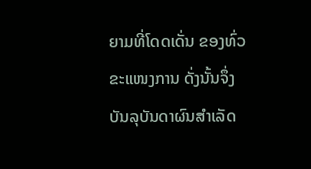ຍາມທີ່ໂດດເດັ່ນ ຂອງທົ່ວຂະແໜງການ ດັ່ງນັ້ນຈຶ່ງບັນລຸບັນດາຜົນສຳເລັດ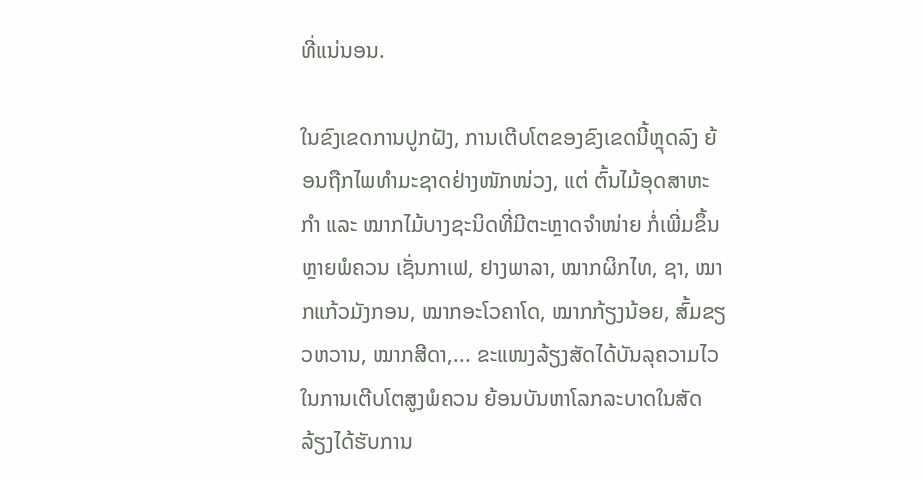ທີ່ແນ່ນອນ.

ໃນຂົງເຂດການປູກຝັງ, ການເຕີບໂຕຂອງຂົງເຂດນີ້ຫຼຸດລົງ ຍ້ອນຖືກໄພທຳມະຊາດຢ່າງໜັກໜ່ວງ, ແຕ່ ຕົ້ນໄມ້ອຸດສາຫະກຳ ແລະ ໝາກໄມ້ບາງຊະນິດທີ່ມີຕະຫຼາດຈຳໜ່າຍ ກໍ່ເພີ່ມຂຶ້ນຫຼາຍພໍຄວນ ເຊັ່ນກາເຟ, ຢາງພາລາ, ໝາກຜິກໄທ, ຊາ, ໝາກແກ້ວມັງກອນ, ໝາກອະໂວຄາໂດ, ໝາກກ້ຽງນ້ອຍ, ສົ້ມຂຽວຫວານ, ໝາກສີດາ,... ຂະແໜງລ້ຽງສັດໄດ້ບັນລຸຄວາມໄວໃນການເຕີບໂຕສູງພໍຄວນ ຍ້ອນບັນຫາໂລກລະບາດໃນສັດລ້ຽງໄດ້ຮັບການ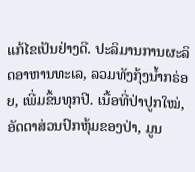ແກ້ໄຂເປັນຢ່າງດີ. ປະລິມານການຜະລິດອາຫານທະເລ, ລວມທັງກຸ້ງນ້ຳກຣ່ອຍ, ເພີ່ມຂຶ້ນທຸກປີ. ເນື້ອທີ່ປ່າປູກໃໝ່, ອັດຕາສ່ວນປົກຫຸ້ມຂອງປ່າ, ມູນ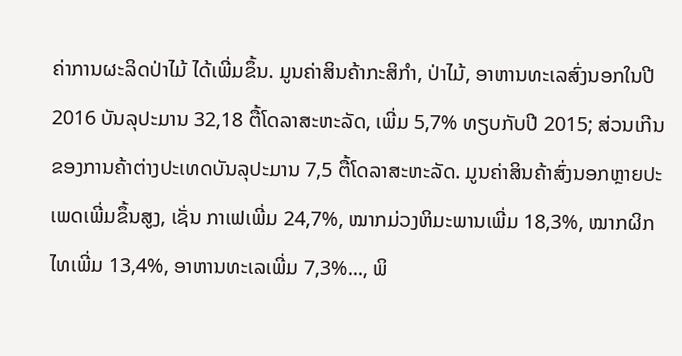ຄ່າການຜະລິດປ່າໄມ້ ໄດ້ເພີ່ມຂຶ້ນ. ມູນຄ່າສິນຄ້າກະສິກຳ, ປ່າໄມ້, ອາຫານທະເລສົ່ງນອກໃນປີ 2016 ບັນລຸປະມານ 32,18 ຕື້ໂດລາສະຫະລັດ, ເພີ່ມ 5,7% ທຽບກັບປີ 2015; ສ່ວນເກີນຂອງການຄ້າຕ່າງປະເທດບັນລຸປະມານ 7,5 ຕື້ໂດລາສະຫະລັດ. ມູນຄ່າສິນຄ້າສົ່ງນອກຫຼາຍປະເພດເພີ່ມຂຶ້ນສູງ, ເຊັ່ນ ກາເຟເພີ່ມ 24,7%, ໝາກມ່ວງຫິມະພານເພີ່ມ 18,3%, ໝາກຜິກໄທເພີ່ມ 13,4%, ອາຫານທະເລເພີ່ມ 7,3%..., ພິ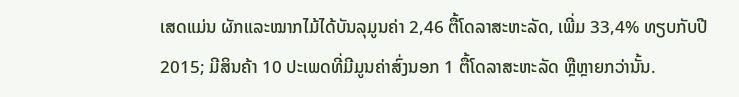ເສດແມ່ນ ຜັກແລະໝາກໄມ້ໄດ້ບັນລຸມູນຄ່າ 2,46 ຕື້ໂດລາສະຫະລັດ, ເພີ່ມ 33,4% ທຽບກັບປີ 2015; ມີສິນຄ້າ 10 ປະເພດທີ່ມີມູນຄ່າສົ່ງນອກ 1 ຕື້ໂດລາສະຫະລັດ ຫຼືຫຼາຍກວ່ານັ້ນ.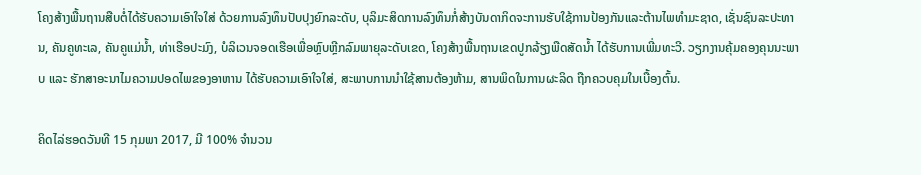ໂຄງສ້າງພື້ນຖານສືບຕໍ່ໄດ້ຮັບຄວາມເອົາໃຈໃສ່ ດ້ວຍການລົງທຶນປັບປຸງຍົກລະດັບ, ບຸລິມະສິດການລົງທຶນກໍ່ສ້າງບັນດາກິດຈະການຮັບໃຊ້ການປ້ອງກັນແລະຕ້ານໄພທຳມະຊາດ, ເຊັ່ນຊົນລະປະທານ, ຄັນຄູທະເລ, ຄັນຄູແມ່ນ້ຳ, ທ່າເຮືອປະມົງ, ບໍລິເວນຈອດເຮືອເພື່ອຫຼົບຫຼີກລົມພາຍຸລະດັບເຂດ, ໂຄງສ້າງພື້ນຖານເຂດປູກລ້ຽງພືດສັດນ້ຳ ໄດ້ຮັບການເພີ່ມທະວີ. ວຽກງານຄຸ້ມຄອງຄຸນນະພາບ ແລະ ຮັກສາອະນາໄມຄວາມປອດໄພຂອງອາຫານ ໄດ້ຮັບຄວາມເອົາໃຈໃສ່, ສະພາບການນຳໃຊ້ສານຕ້ອງຫ້າມ, ສານພິດໃນການຜະລິດ ຖືກຄວບຄຸມໃນເບື້ອງຕົ້ນ.

ຄິດໄລ່ຮອດວັນທີ 15 ກຸມພາ 2017, ມີ 100% ຈຳນວນ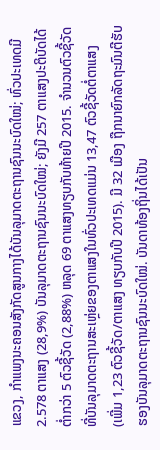ແຂວງ, ກຳແພງນະຄອນສັງກັດສູນກາງໄດ້ບັນລຸມາດຕະຖານຊົນນະບົດໃໝ່; ທົ່ວປະເທດມີ 2.578 ຕາແສງ (28,9%) ບັນລຸມາດຕະຖານຊົນນະບົດໃໝ່; ຍັງມີ 257 ຕາແສງປະຕິບັດໄດ້ຕ່ຳກວ່າ 5 ຕົວຊີ້ວັດ (2,88%) ຫລຸດ 69 ຕາແສງທຽບກັບທ້າຍປີ 2015. ຈຳນວນຕົວຊີ້ວັດທີ່ບັນລຸມາດຕະຖານສະເຫຼ່ຍຂອງຕາແສງໃນທົ່ວປະເທດແມ່ນ 13,47 ຕົວຊີ້ວັດຕໍ່ຕາແສງ (ເພີ່ມ 1,23 ຕົວຊີ້ວັດ/ຕາແສງ ທຽບກັບປີ 2015). ມີ 32 ເມືອງ ຖືກນາຍົກລັດຖະມົນຕີຮັບຮອງບັນລຸມາດຕະຖານຊົນນະບົດໃໝ່. ບັນດາທ້ອງຖິ່ນໄດ້ເປັນ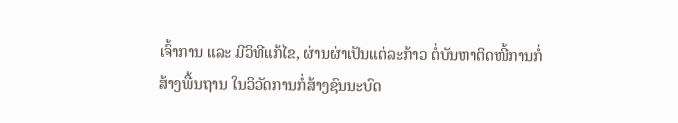ເຈົ້າການ ແລະ ມີວິທີແກ້ໄຂ, ຜ່ານຜ່າເປັນແຕ່ລະກ້າວ ຕໍ່ບັນຫາຕິດໜີ້ການກໍ່ສ້າງພື້ນຖານ ໃນວິວັດການກໍ່ສ້າງຊົນນະບົດ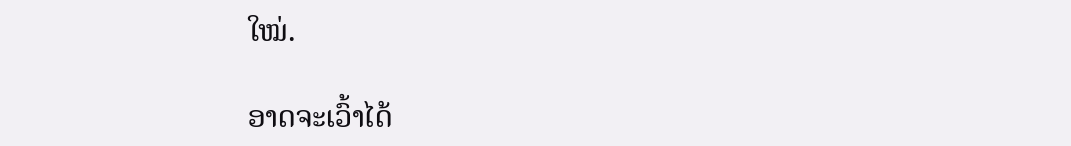ໃໝ່.

ອາດຈະເວົ້າໄດ້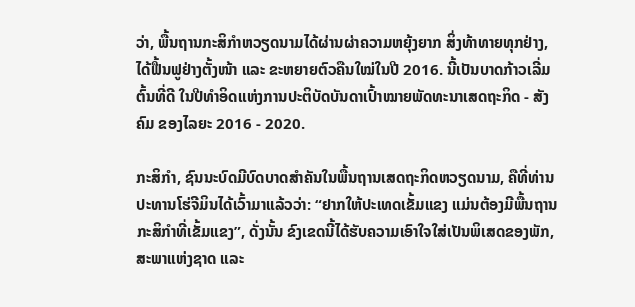ວ່າ, ພື້ນຖານກະສິກຳຫວຽດນາມໄດ້ຜ່ານຜ່າຄວາມຫຍຸ້ງຍາກ ສິ່ງທ້າທາຍທຸກຢ່າງ, ໄດ້ຟື້ນຟູຢ່າງຕັ້ງໜ້າ ແລະ ຂະຫຍາຍຕົວຄືນໃໝ່ໃນປີ 2016. ນີ້ເປັນບາດກ້າວເລີ່ມຕົ້ນທີ່ດີ ໃນປີທຳອິດແຫ່ງການປະຕິບັດບັນດາເປົ້າໝາຍພັດທະນາເສດຖະກິດ - ສັງຄົມ ຂອງໄລຍະ 2016 - 2020.

ກະສິກຳ, ຊົນນະບົດມີບົດບາດສຳຄັນໃນພື້ນຖານເສດຖະກິດຫວຽດນາມ, ຄືທີ່ທ່ານປະທານໂຮ່ຈີມິນໄດ້ເວົ້າມາແລ້ວວ່າ: “ຢາກໃຫ້ປະເທດເຂັ້ມແຂງ ແມ່ນຕ້ອງມີພື້ນຖານກະສິກຳທີ່ເຂັ້ມແຂງ”, ດັ່ງນັ້ນ ຂົງເຂດນີ້ໄດ້ຮັບຄວາມເອົາໃຈໃສ່ເປັນພິເສດຂອງພັກ, ສະພາແຫ່ງຊາດ ແລະ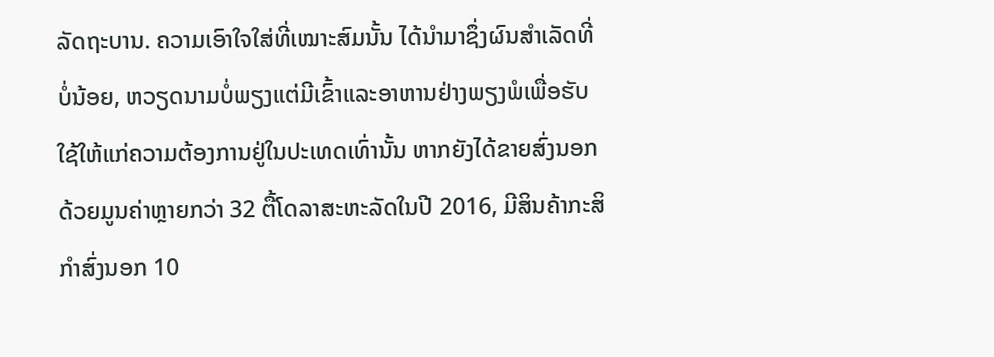ລັດຖະບານ. ຄວາມເອົາໃຈໃສ່ທີ່ເໝາະສົມນັ້ນ ໄດ້ນຳມາຊຶ່ງຜົນສຳເລັດທີ່ບໍ່ນ້ອຍ, ຫວຽດນາມບໍ່ພຽງແຕ່ມີເຂົ້າແລະອາຫານຢ່າງພຽງພໍເພື່ອຮັບໃຊ້ໃຫ້ແກ່ຄວາມຕ້ອງການຢູ່ໃນປະເທດເທົ່ານັ້ນ ຫາກຍັງໄດ້ຂາຍສົ່ງນອກດ້ວຍມູນຄ່າຫຼາຍກວ່າ 32 ຕື້ໂດລາສະຫະລັດໃນປີ 2016, ມີສິນຄ້າກະສິກຳສົ່ງນອກ 10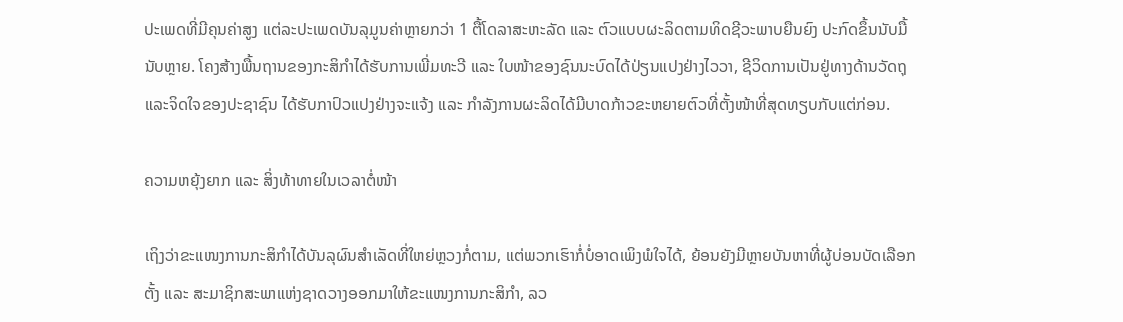ປະເພດທີ່ມີຄຸນຄ່າສູງ ແຕ່ລະປະເພດບັນລຸມູນຄ່າຫຼາຍກວ່າ 1 ຕື້ໂດລາສະຫະລັດ ແລະ ຕົວແບບຜະລິດຕາມທິດຊີວະພາບຍືນຍົງ ປະກົດຂຶ້ນນັບມື້ນັບຫຼາຍ. ໂຄງສ້າງພື້ນຖານຂອງກະສິກຳໄດ້ຮັບການເພີ່ມທະວີ ແລະ ໃບໜ້າຂອງຊົນນະບົດໄດ້ປ່ຽນແປງຢ່າງໄວວາ, ຊີວິດການເປັນຢູ່ທາງດ້ານວັດຖຸແລະຈິດໃຈຂອງປະຊາຊົນ ໄດ້ຮັບກາປົວແປງຢ່າງຈະແຈ້ງ ແລະ ກຳລັງການຜະລິດໄດ້ມີບາດກ້າວຂະຫຍາຍຕົວທີ່ຕັ້ງໜ້າທີ່ສຸດທຽບກັບແຕ່ກ່ອນ.

ຄວາມຫຍຸ້ງຍາກ ແລະ ສິ່ງທ້າທາຍໃນເວລາຕໍ່ໜ້າ

ເຖິງວ່າຂະແໜງການກະສິກຳໄດ້ບັນລຸຜົນສຳເລັດທີ່ໃຫຍ່ຫຼວງກໍ່ຕາມ, ແຕ່ພວກເຮົາກໍ່ບໍ່ອາດເພິງພໍໃຈໄດ້, ຍ້ອນຍັງມີຫຼາຍບັນຫາທີ່ຜູ້ບ່ອນບັດເລືອກຕັ້ງ ແລະ ສະມາຊິກສະພາແຫ່ງຊາດວາງອອກມາໃຫ້ຂະແໜງການກະສິກຳ, ລວ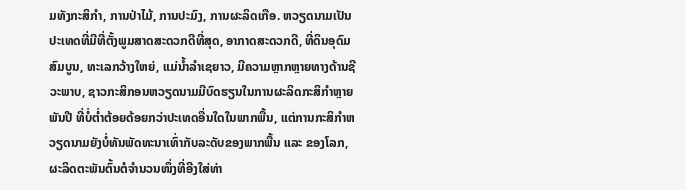ມທັງກະສິກຳ, ການປ່າໄມ້, ການປະມົງ, ການຜະລິດເກືອ. ຫວຽດນາມເປັນປະເທດທີ່ມີທີ່ຕັ້ງພູມສາດສະດວກດີທີ່ສຸດ, ອາກາດສະດວກດີ, ທີ່ດິນອຸດົມສົມບູນ, ທະເລກວ້າງໃຫຍ່, ແມ່ນ້ຳລຳເຊຍາວ, ມີຄວາມຫຼາກຫຼາຍທາງດ້ານຊີວະພາບ, ຊາວກະສິກອນຫວຽດນາມມີບົດຮຽນໃນການຜະລິດກະສິກຳຫຼາຍພັນປີ ທີ່ບໍ່ຕ່ຳຕ້ອຍດ້ອຍກວ່າປະເທດອື່ນໃດໃນພາກພື້ນ, ແຕ່ການກະສິກຳຫວຽດນາມຍັງບໍ່ທັນພັດທະນາເທົ່າກັບລະດັບຂອງພາກພື້ນ ແລະ ຂອງໂລກ, ຜະລິດຕະພັນຕົ້ນຕໍຈຳນວນໜຶ່ງທີ່ອີງໃສ່ທ່າ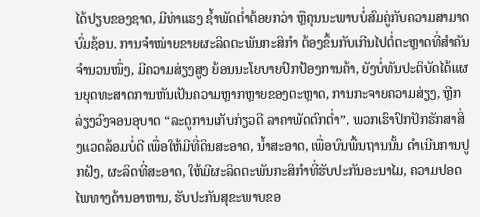ໄດ້ປຽບຂອງຊາດ, ມີທ່າແຮງ ຊ້ຳພັດຕ່ຳຕ້ອຍກວ່າ ຫຼືຄຸນນະພາບບໍ່ສົມຄູ່ກັບຄວາມສາມາດບົ່ມຊ້ອນ. ການຈຳໜ່າຍຂາຍຜະລິດຕະພັນກະສິກຳ ຕ້ອງຂຶ້ນກັບເກີນໄປຕໍ່ຕະຫຼາດທີ່ສຳຄັນຈຳນວນໜຶ່ງ, ມີຄວາມສ່ຽງສູງ ຍ້ອນນະໂຍບາຍປົກປ້ອງການຄ້າ, ຍັງບໍ່ທັນປະຕິບັດໄດ້ແຜນຍຸດທະສາດການຫັນເປັນຄວາມຫຼາກຫຼາຍຂອງຕະຫຼາດ, ການກະຈາຍຄວາມສ່ຽງ, ຫຼີກລ່ຽງວົງຈອນອຸບາດ “ລະດູການເກັບກ່ຽວດີ ລາຄາພັດຕົກຕ່ຳ”. ພວກເຮົາປົກປັກຮັກສາສິ່ງແວດລ້ອມບໍ່ດີ ເພື່ອໃຫ້ມີທີ່ດິນສະອາດ, ນ້ຳສະອາດ, ເພື່ອບົນພື້ນຖານນັ້ນ ດຳເນີນການປູກຝັງ, ຜະລິດທີ່ສະອາດ, ໃຫ້ມີຜະລິດຕະພັນກະສິກຳທີ່ຮັບປະກັນອະນາໄມ, ຄວາມປອດໄພທາງດ້ານອາຫານ, ຮັບປະກັນສຸຂະພາບຂອ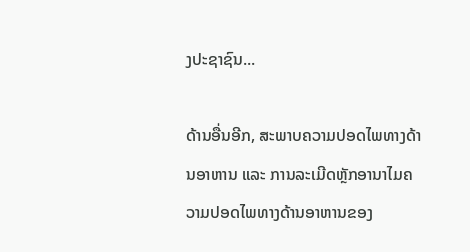ງປະຊາຊົນ...

ດ້ານອື່ນອີກ, ສະພາບຄວາມປອດໄພທາງດ້ານອາຫານ ແລະ ການລະເມີດຫຼັກອານາໄມຄວາມປອດໄພທາງດ້ານອາຫານຂອງ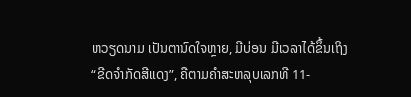ຫວຽດນາມ ເປັນຕານົດໃຈຫຼາຍ, ມີບ່ອນ ມີເວລາໄດ້ຂຶ້ນເຖິງ “ຂີດຈຳກັດສີແດງ”, ຄືຕາມຄຳສະຫລຸບເລກທີ 11-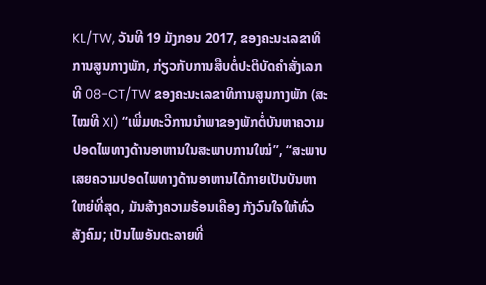KL/TW, ວັນທີ 19 ມັງກອນ 2017, ຂອງຄະນະເລຂາທິການສູນກາງພັກ, ກ່ຽວກັບການສືບຕໍ່ປະຕິບັດຄຳສັ່ງເລກທີ 08-CT/TW ຂອງຄະນະເລຂາທິການສູນກາງພັກ (ສະໄໝທີ XI) “ເພີ່ມທະວີການນຳພາຂອງພັກຕໍ່ບັນຫາຄວາມປອດໄພທາງດ້ານອາຫານໃນສະພາບການໃໝ່”, “ສະພາບເສຍຄວາມປອດໄພທາງດ້ານອາຫານໄດ້ກາຍເປັນບັນຫາໃຫຍ່ທີ່ສຸດ, ມັນສ້າງຄວາມຮ້ອນເຄືອງ ກັງວົນໃຈໃຫ້ທົ່ວສັງຄົມ; ເປັນໄພອັນຕະລາຍທີ່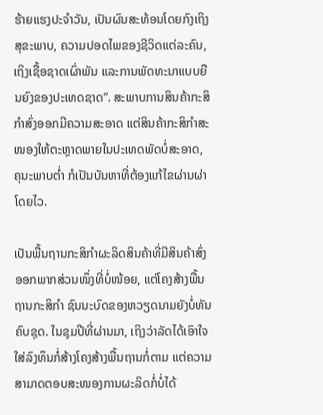ຮ້າຍແຮງປະຈຳວັນ, ເປັນຜົນສະທ້ອນໂດຍກົງເຖິງສຸຂະພາບ, ຄວາມປອດໄພຂອງຊີວິດແຕ່ລະຄົນ, ເຖິງເຊື້ອຊາດເຜົ່າພັນ ແລະການພັດທະນາແບບຍືນຍົງຂອງປະເທດຊາດ”. ສະພາບການສິນຄ້າກະສິກຳສົ່ງອອກມີຄວາມສະອາດ ແຕ່ສິນຄ້າກະສິກຳສະໜອງໃຫ້ຕະຫຼາດພາຍໃນປະເທດພັດບໍ່ສະອາດ, ຄຸນະພາບຕ່ຳ ກໍເປັນບັນຫາທີ່ຕ້ອງແກ້ໄຂຜ່ານຜ່າໂດຍໄວ.

ເປັນພື້ນຖານກະສິກຳຜະລິດສິນຄ້າທີ່ມີສິນຄ້າສົ່ງອອກພາກສ່ວນໜຶ່ງທີ່ບໍ່ໜ້ອຍ, ແຕ່ໂຄງສ້າງພື້ນຖານກະສິກຳ ຊົນນະບົດຂອງຫວຽດນາມຍັງບໍ່ທັນຄົບຊຸດ. ໃນຊຸມປີທີ່ຜ່ານມາ, ເຖິງວ່າລັດໄດ້ເອົາໃຈໃສ່ລົງທຶນກໍ່ສ້າງໂຄງສ້າງພື້ນຖານກໍ່ຕາມ ແຕ່ຄວາມສາມາດຕອບສະໜອງການຜະລິດກໍ່ບໍ່ໄດ້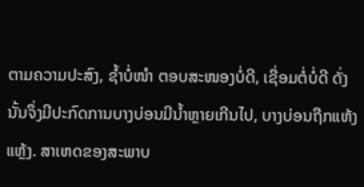ຕາມຄວາມປະສົງ, ຊ້ຳບໍ່ໜຳ ຕອບສະໜອງບໍ່ດີ, ເຊື່ອມຕໍ່ບໍ່ດີ ດັ່ງນັ້ນຈຶ່ງມີປະກົດການບາງບ່ອນມີນ້ຳຫຼາຍເກີນໄປ, ບາງບ່ອນຖືກແຫ້ງແຫຼ້ງ. ສາເຫດຂອງສະພາບ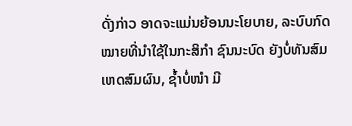ດັ່ງກ່າວ ອາດຈະແມ່ນຍ້ອນນະໂຍບາຍ, ລະບົບກົດໝາຍທີ່ນຳໃຊ້ໃນກະສິກຳ ຊົນນະບົດ ຍັງບໍ່ທັນສົມເຫດສົມຜົນ, ຊ້ຳບໍ່ໜຳ ມີ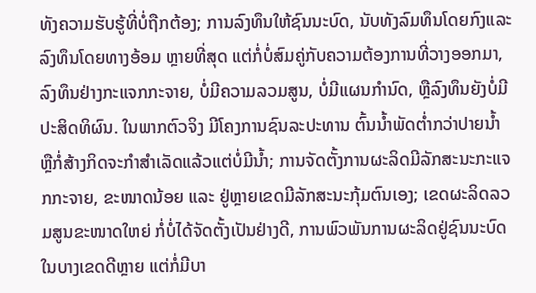ທັງຄວາມຮັບຮູ້ທີ່ບໍ່ຖືກຕ້ອງ; ການລົງທຶນໃຫ້ຊົນນະບົດ, ນັບທັງລົມທຶນໂດຍກົງແລະລົງທຶນໂດຍທາງອ້ອມ ຫຼາຍທີ່ສຸດ ແຕ່ກໍ່ບໍ່ສົມຄູ່ກັບຄວາມຕ້ອງການທີ່ວາງອອກມາ, ລົງທຶນຢ່າງກະແຈກກະຈາຍ, ບໍ່ມີຄວາມລວມສູນ, ບໍ່ມີແຜນກຳນົດ, ຫຼືລົງທຶນຍັງບໍ່ມີປະສິດທິຜົນ. ໃນພາກຕົວຈິງ ມີໂຄງການຊົນລະປະທານ ຕົ້ນນ້ຳພັດຕ່ຳກວ່າປາຍນ້ຳ ຫຼືກໍ່ສ້າງກິດຈະກຳສຳເລັດແລ້ວແຕ່ບໍ່ມີນ້ຳ; ການຈັດຕັ້ງການຜະລິດມີລັກສະນະກະແຈກກະຈາຍ, ຂະໜາດນ້ອຍ ແລະ ຢູ່ຫຼາຍເຂດມີລັກສະນະກຸ້ມຕົນເອງ; ເຂດຜະລິດລວມສູນຂະໜາດໃຫຍ່ ກໍ່ບໍ່ໄດ້ຈັດຕັ້ງເປັນຢ່າງດີ, ການພົວພັນການຜະລິດຢູ່ຊົນນະບົດໃນບາງເຂດດີຫຼາຍ ແຕ່ກໍ່ມີບາ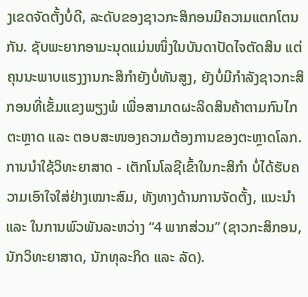ງເຂດຈັດຕັ້ງບໍ່ດີ, ລະດັບຂອງຊາວກະສິກອນມີຄວາມແຕກໂຕນກັນ. ຊັບພະຍາກອາມະນຸດແມ່ນໜຶ່ງໃນບັນດາປັດໄຈຕັດສິນ ແຕ່ຄຸນນະພາບແຮງງານກະສິກຳຍັງບໍ່ທັນສູງ, ຍັງບໍ່ມີກຳລັງຊາວກະສິກອນທີ່ເຂັ້ມແຂງພຽງພໍ ເພື່ອສາມາດຜະລິດສິນຄ້າຕາມກົນໄກຕະຫຼາດ ແລະ ຕອບສະໜອງຄວາມຕ້ອງການຂອງຕະຫຼາດໂລກ. ການນຳໃຊ້ວິທະຍາສາດ - ເຕັກໂນໂລຊີເຂົ້າໃນກະສິກຳ ບໍ່ໄດ້ຮັບຄວາມເອົາໃຈໃສ່ຢ່າງເໝາະສົມ, ທັງທາງດ້ານການຈັດຕັ້ງ, ແນະນຳ ແລະ ໃນການພົວພັນລະຫວ່າງ “4 ພາກສ່ວນ” (ຊາວກະສິກອນ, ນັກວິທະຍາສາດ, ນັກທຸລະກິດ ແລະ ລັດ).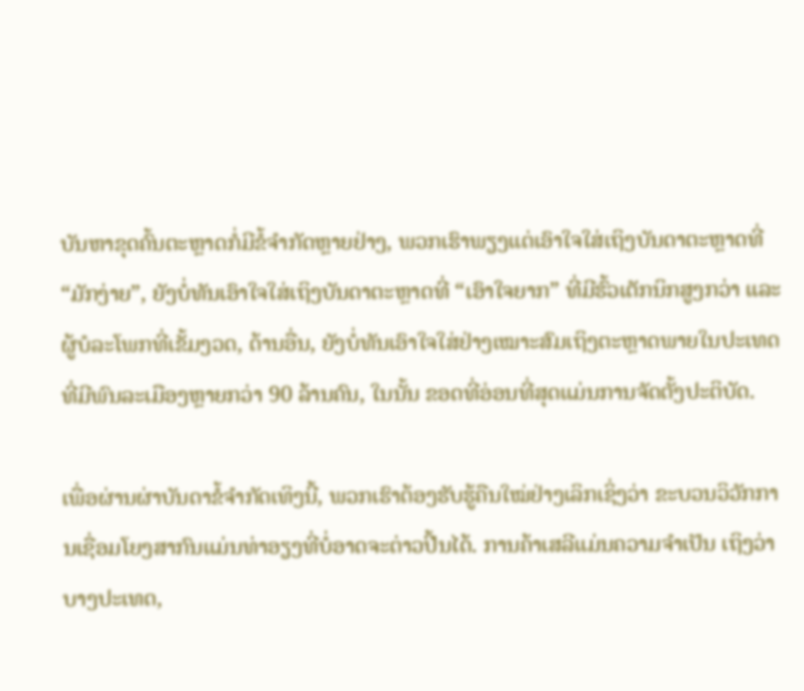ບັນຫາຂຸດຄົ້ນຕະຫຼາດກໍ່ມີຂໍ້ຈຳກັດຫຼາຍຢ່າງ, ພວກເຮົາພຽງແຕ່ເອົາໃຈໃສ່ເຖິງບັນດາຕະຫຼາດທີ່ “ມັກງ່າຍ”, ຍັງບໍ່ທັນເອົາໃຈໃສ່ເຖິງບັນດາຕະຫຼາດທີ່ “ເອົາໃຈຍາກ” ທີ່ມີຮົ້ວເຕັກນິກສູງກວ່າ ແລະ ຜູ້ບໍລະໂພກທີ່ເຂັ້ມງວດ, ດ້ານອື່ນ, ຍັງບໍ່ທັນເອົາໃຈໃສ່ຢ່າງເໝາະສົມເຖິງຕະຫຼາດພາຍໃນປະເທດທີ່ມີພົນລະເມືອງຫຼາຍກວ່າ 90 ລ້ານຄົນ, ໃນນັ້ນ ຂອດທີ່ອ່ອນທີ່ສຸດແມ່ນການຈັດຕັ້ງປະຕິບັດ.

ເພື່ອຜ່ານຜ່າບັນດາຂໍ້ຈຳກັດເທິງນີ້, ພວກເຮົາຕ້ອງຮັບຮູ້ຄືນໃໝ່ຢ່າງເລິກເຊິ່ງວ່າ ຂະບວນວິວັກການເຊື່ອມໂຍງສາກົນແມ່ນທ່າອຽງທີ່ບໍ່ອາດຈະຕ່າວປີ້ນໄດ້. ການຄ້າເສລີແມ່ນຄວາມຈຳເປັນ ເຖິງວ່າບາງປະເທດ,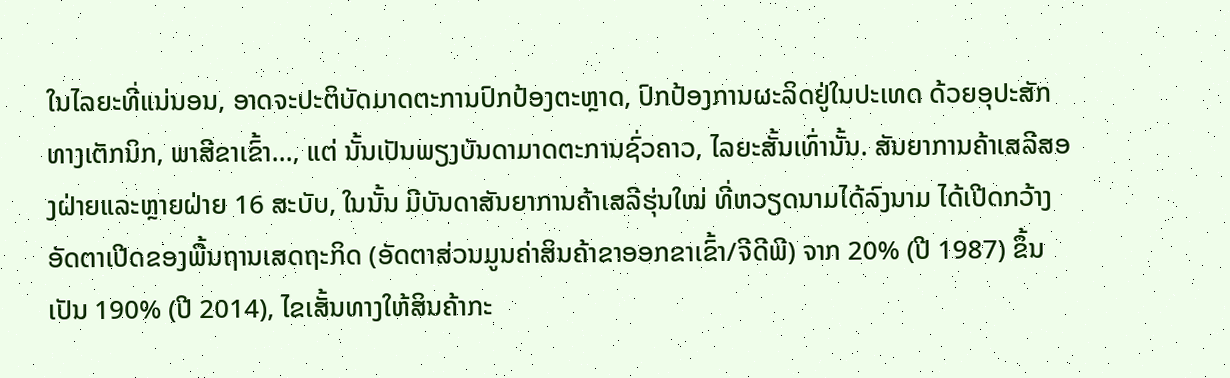ໃນໄລຍະທີ່ແນ່ນອນ, ອາດຈະປະຕິບັດມາດຕະການປົກປ້ອງຕະຫຼາດ, ປົກປ້ອງການຜະລິດຢູ່ໃນປະເທດ ດ້ວຍອຸປະສັກທາງເຕັກນິກ, ພາສີຂາເຂົ້າ..., ແຕ່ ນັ້ນເປັນພຽງບັນດາມາດຕະການຊົ່ວຄາວ, ໄລຍະສັ້ນເທົ່ານັ້ນ. ສັນຍາການຄ້າເສລີສອງຝ່າຍແລະຫຼາຍຝ່າຍ 16 ສະບັບ, ໃນນັ້ນ ມີບັນດາສັນຍາການຄ້າເສລີຮຸ່ນໃໝ່ ທີ່ຫວຽດນາມໄດ້ລົງນາມ ໄດ້ເປີດກວ້າງອັດຕາເປີດຂອງພື້ນຖານເສດຖະກິດ (ອັດຕາສ່ວນມູນຄ່າສິນຄ້າຂາອອກຂາເຂົ້າ/ຈີດີພີ) ຈາກ 20% (ປີ 1987) ຂຶ້ນເປັນ 190% (ປີ 2014), ໄຂເສັ້ນທາງໃຫ້ສິນຄ້າກະ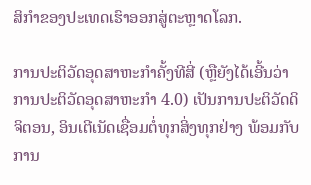ສິກຳຂອງປະເທດເຮົາອອກສູ່ຕະຫຼາດໂລກ.

ການປະຕິວັດອຸດສາຫະກຳຄັ້ງທີສີ່ (ຫຼືຍັງໄດ້ເອີ້ນວ່າການປະຕິວັດອຸດສາຫະກຳ 4.0) ເປັນການປະຕິວັດດິຈິຕອນ, ອິນເຕີເນັດເຊື່ອມຕໍ່ທຸກສິ່ງທຸກຢ່າງ ພ້ອມກັບການ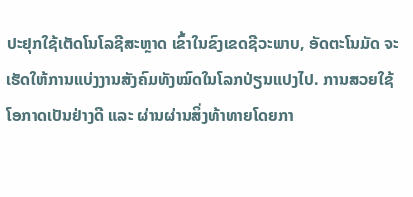ປະຢຸກໃຊ້ເຕັດໂນໂລຊີສະຫຼາດ ເຂົ້າໃນຂົງເຂດຊີວະພາບ, ອັດຕະໂນມັດ ຈະເຮັດໃຫ້ການແບ່ງງານສັງຄົມທັງໝົດໃນໂລກປ່ຽນແປງໄປ. ການສວຍໃຊ້ໂອກາດເປັນຢ່າງດີ ແລະ ຜ່ານຜ່ານສິ່ງທ້າທາຍໂດຍກາ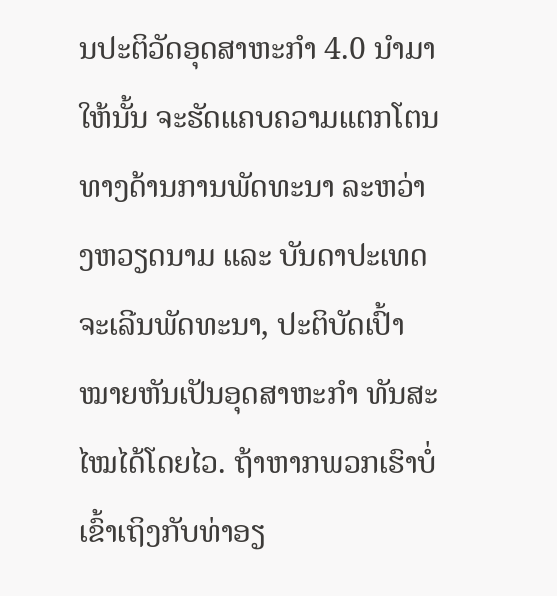ນປະຕິວັດອຸດສາຫະກຳ 4.0 ນຳມາໃຫ້ນັ້ນ ຈະຮັດແຄບຄວາມແຕກໂຕນທາງດ້ານການພັດທະນາ ລະຫວ່າງຫວຽດນາມ ແລະ ບັນດາປະເທດຈະເລີນພັດທະນາ, ປະຕິບັດເປົ້າໝາຍຫັນເປັນອຸດສາຫະກຳ ທັນສະໄໝໄດ້ໂດຍໄວ. ຖ້າຫາກພວກເຮົາບໍ່ເຂົ້າເຖິງກັບທ່າອຽ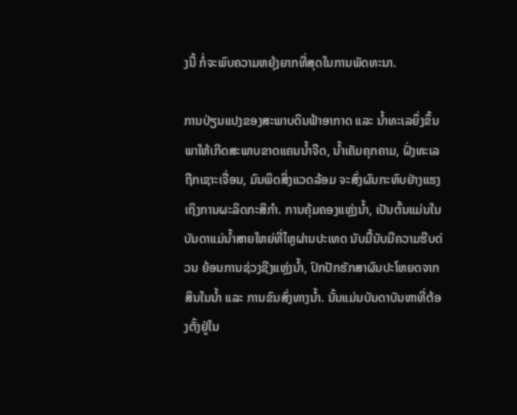ງນີ້ ກໍ່ຈະພົບຄວາມຫຍຸ້ງຍາກທີ່ສຸດໃນການພັດທະນາ.

ການປ່ຽນແປງຂອງສະພາບດິນຟ້າອາກາດ ແລະ ນ້ຳທະເລຍຶ່ງຂຶ້ນ ພາໃຫ້ເກີດສະພາບຂາດແຄນນ້ຳຈືດ, ນ້ຳເຄັມຄຸກຄາມ, ຝັ່ງທະເລຖືກເຊາະເຈື່ອນ, ມົນພິດສິ່ງແວດລ້ອມ ຈະສົ່ງຜົນກະທົບຢ່າງແຮງເຖິງການຜະລິດກະສິກຳ. ການຄຸ້ມຄອງແຫຼ່ງນ້ຳ, ເປັນຕົ້ນແມ່ນໃນບັນດາແມ່ນ້ຳສາຍໃຫຍ່ທີ່ໄຫຼຜ່ານປະເທດ ນັບມື້ນັບມີຄວາມຮີບດ່ວນ ຍ້ອນການຊ່ວງຊີງແຫຼ່ງນ້ຳ, ປົກປັກຮັກສາຜົນປະໂຫຍດຈາກສິນໃນນ້ຳ ແລະ ການຂົນສົ່ງທາງນ້ຳ. ນັ້ນແມ່ນບັນດາບັນຫາທີ່ຕ້ອງຕັ້ງຢູ່ໃນ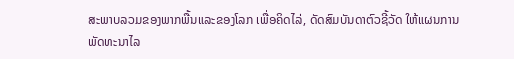ສະພາບລວມຂອງພາກພື້ນແລະຂອງໂລກ ເພື່ອຄິດໄລ່, ດັດສົມບັນດາຕົວຊີ້ວັດ ໃຫ້ແຜນການພັດທະນາໄລ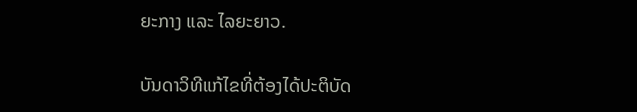ຍະກາງ ແລະ ໄລຍະຍາວ.

ບັນດາວິທີແກ້ໄຂທີ່ຕ້ອງໄດ້ປະຕິບັດ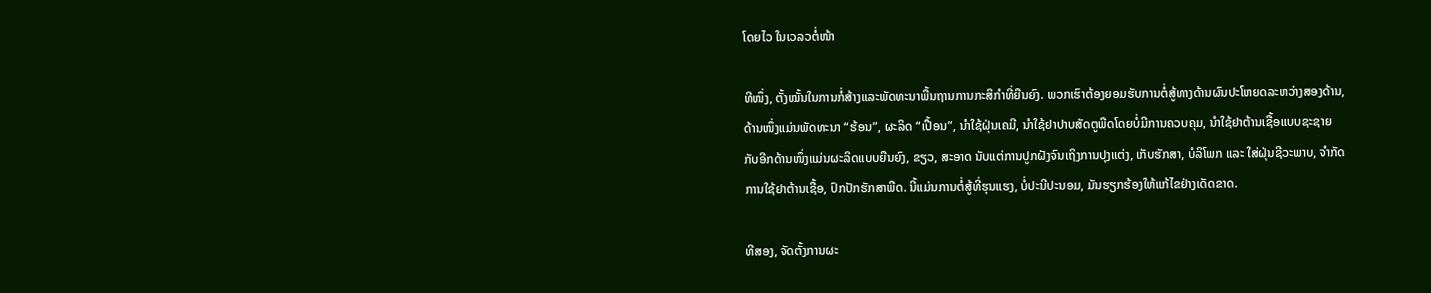ໂດຍໄວ ໃນເວລວຕໍ່ໜ້າ

ທີໜຶ່ງ, ຕັ້ງໝັ້ນໃນການກໍ່ສ້າງແລະພັດທະນາພື້ນຖານການກະສິກຳທີ່ຍືນຍົງ. ພວກເຮົາຕ້ອງຍອມຮັບການຕໍ່ສູ້ທາງດ້ານຜົນປະໂຫຍດລະຫວ່າງສອງດ້ານ, ດ້ານໜຶ່ງແມ່ນພັດທະນາ “ຮ້ອນ”, ຜະລິດ “ເປື້ອນ”, ນຳໃຊ້ຝຸ່ນເຄມີ, ນຳໃຊ້ຢາປາບສັດຕູພືດໂດຍບໍ່ມີການຄວບຄຸມ, ນຳໃຊ້ຢາຕ້ານເຊື້ອແບບຊະຊາຍ ກັບອີກດ້ານໜຶ່ງແມ່ນຜະລິດແບບຍືນຍົງ, ຂຽວ, ສະອາດ ນັບແຕ່ການປູກຝັງຈົນເຖິງການປຸງແຕ່ງ, ເກັບຮັກສາ, ບໍລິໂພກ ແລະ ໃສ່ຝຸ່ນຊີວະພາບ, ຈຳກັດການໃຊ້ຢາຕ້ານເຊື້ອ, ປົກປັກຮັກສາພືດ. ນີ້ແມ່ນການຕໍ່ສູ້ທີ່ຮຸນແຮງ, ບໍ່ປະນີປະນອມ, ມັນຮຽກຮ້ອງໃຫ້ແກ້ໄຂຢ່າງເດັດຂາດ.

ທີສອງ, ຈັດຕັ້ງການຜະ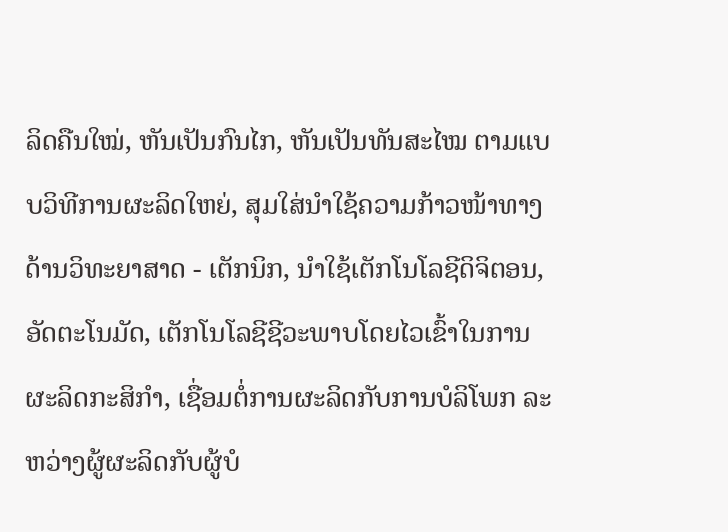ລິດຄືນໃໝ່, ຫັນເປັນກົນໄກ, ຫັນເປັນທັນສະໄໝ ຕາມແບບວິທີການຜະລິດໃຫຍ່, ສຸມໃສ່ນຳໃຊ້ຄວາມກ້າວໜ້າທາງດ້ານວິທະຍາສາດ - ເຕັກນິກ, ນຳໃຊ້ເຕັກໂນໂລຊີດິຈິຕອນ, ອັດຕະໂນມັດ, ເຕັກໂນໂລຊີຊີວະພາບໂດຍໄວເຂົ້າໃນການຜະລິດກະສິກຳ, ເຊື່ອມຕໍ່ການຜະລິດກັບການບໍລິໂພກ ລະຫວ່າງຜູ້ຜະລິດກັບຜູ້ບໍ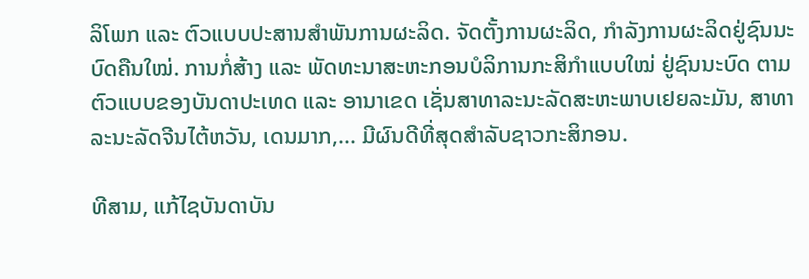ລິໂພກ ແລະ ຕົວແບບປະສານສຳພັນການຜະລິດ. ຈັດຕັ້ງການຜະລິດ, ກຳລັງການຜະລິດຢູ່ຊົນນະບົດຄືນໃໝ່. ການກໍ່ສ້າງ ແລະ ພັດທະນາສະຫະກອນບໍລິການກະສິກຳແບບໃໝ່ ຢູ່ຊົນນະບົດ ຕາມຕົວແບບຂອງບັນດາປະເທດ ແລະ ອານາເຂດ ເຊັ່ນສາທາລະນະລັດສະຫະພາບເຢຍລະມັນ, ສາທາລະນະລັດຈີນໄຕ້ຫວັນ, ເດນມາກ,... ມີຜົນດີທີ່ສຸດສຳລັບຊາວກະສິກອນ.

ທີສາມ, ແກ້ໄຊບັນດາບັນ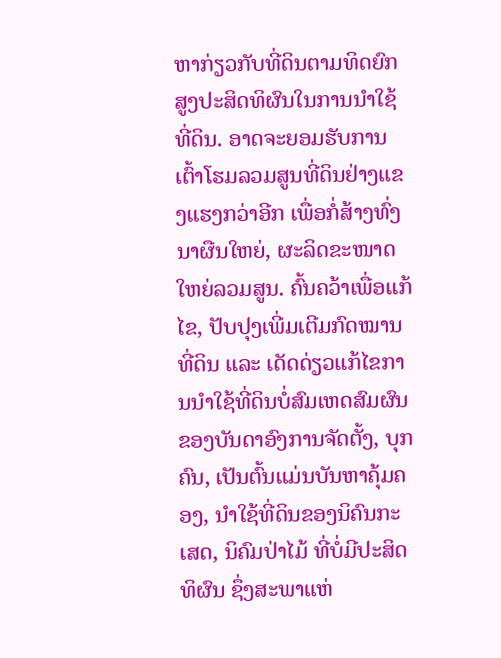ຫາກ່ຽວກັບທີ່ດິນຕາມທິດຍົກສູງປະສິດທິຜົນໃນການນຳໃຊ້ທີ່ດິນ. ອາດຈະຍອມຮັບການເຕົ້າໂຮມລວມສູນທີ່ດິນຢ່າງແຂງແຮງກວ່າອີກ ເພື່ອກໍ່ສ້າງທົ່ງນາຜືນໃຫຍ່, ຜະລິດຂະໜາດໃຫຍ່ລວມສູນ. ຄົ້ນຄວ້າເພື່ອແກ້ໄຂ, ປັບປຸງເພີ່ມເຕີມກົດໝານທີ່ດິນ ແລະ ເດັດດ່ຽວແກ້ໄຂການນຳໃຊ້ທີ່ດິນບໍ່ສົມເຫດສົມຜົນ ຂອງບັນດາອົງການຈັດຕັ້ງ, ບຸກຄົນ, ເປັນຕົ້ນແມ່ນບັນຫາຄຸ້ມຄອງ, ນຳໃຊ້ທີ່ດິນຂອງນິຄົນກະເສດ, ນິຄົມປ່າໄມ້ ທີ່ບໍ່ມີປະສິດທິຜົນ ຊຶ່ງສະພາແຫ່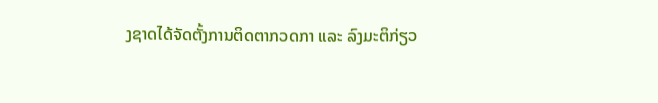ງຊາດໄດ້ຈັດຕັ້ງການຕິດຕາກວດກາ ແລະ ລົງມະຕິກ່ຽວ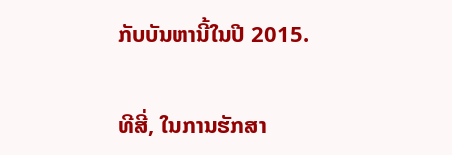ກັບບັນຫານີ້ໃນປີ 2015.

ທີສີ່, ໃນການຮັກສາ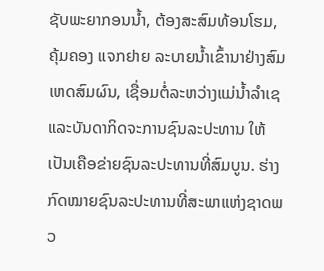ຊັບພະຍາກອນນ້ຳ, ຕ້ອງສະສົມທ້ອນໂຮມ, ຄຸ້ມຄອງ ແຈກຢາຍ ລະບາຍນ້ຳເຂົ້ານາຢ່າງສົມເຫດສົມຜົນ, ເຊື່ອມຕໍ່ລະຫວ່າງແມ່ນ້ຳລຳເຊແລະບັນດາກິດຈະການຊົນລະປະທານ ໃຫ້ເປັນເຄືອຂ່າຍຊົນລະປະທານທີ່ສົມບູນ. ຮ່າງກົດໝາຍຊົນລະປະທານທີ່ສະພາແຫ່ງຊາດພວ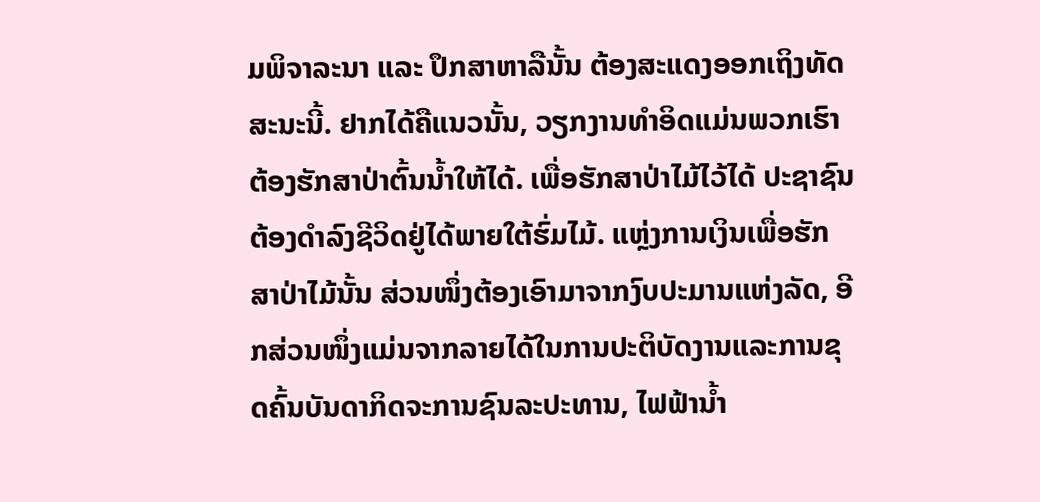ມພິຈາລະນາ ແລະ ປຶກສາຫາລືນັ້ນ ຕ້ອງສະແດງອອກເຖິງທັດສະນະນີ້. ຢາກໄດ້ຄືແນວນັ້ນ, ວຽກງານທຳອິດແມ່ນພວກເຮົາຕ້ອງຮັກສາປ່າຕົ້ນນ້ຳໃຫ້ໄດ້. ເພື່ອຮັກສາປ່າໄມ້ໄວ້ໄດ້ ປະຊາຊົນຕ້ອງດຳລົງຊີວິດຢູ່ໄດ້ພາຍໃຕ້ຮົ່ມໄມ້. ແຫຼ່ງການເງິນເພື່ອຮັກສາປ່າໄມ້ນັ້ນ ສ່ວນໜຶ່ງຕ້ອງເອົາມາຈາກງົບປະມານແຫ່ງລັດ, ອີກສ່ວນໜຶ່ງແມ່ນຈາກລາຍໄດ້ໃນການປະຕິບັດງານແລະການຂຸດຄົ້ນບັນດາກິດຈະການຊົນລະປະທານ, ໄຟຟ້ານ້ຳ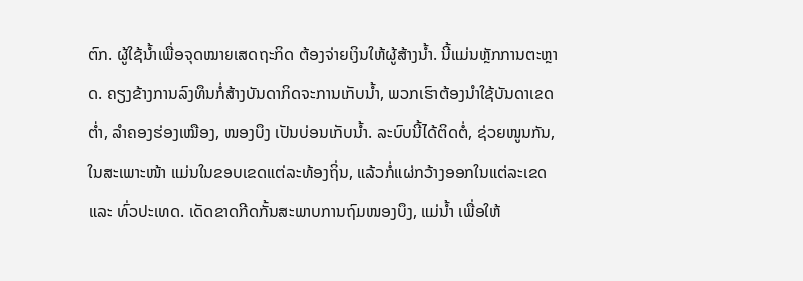ຕົກ. ຜູ້ໃຊ້ນ້ຳເພື່ອຈຸດໝາຍເສດຖະກິດ ຕ້ອງຈ່າຍເງິນໃຫ້ຜູ້ສ້າງນ້ຳ. ນີ້ແມ່ນຫຼັກການຕະຫຼາດ. ຄຽງຂ້າງການລົງທຶນກໍ່ສ້າງບັນດາກິດຈະການເກັບນ້ຳ, ພວກເຮົາຕ້ອງນຳໃຊ້ບັນດາເຂດຕ່ຳ, ລຳຄອງຮ່ອງເໝືອງ, ໜອງບຶງ ເປັນບ່ອນເກັບນ້ຳ. ລະບົບນີ້ໄດ້ຕິດຕໍ່, ຊ່ວຍໜູນກັນ, ໃນສະເພາະໜ້າ ແມ່ນໃນຂອບເຂດແຕ່ລະທ້ອງຖິ່ນ, ແລ້ວກໍ່ແຜ່ກວ້າງອອກໃນແຕ່ລະເຂດ ແລະ ທົ່ວປະເທດ. ເດັດຂາດກີດກັ້ນສະພາບການຖົມໜອງບຶງ, ແມ່ນ້ຳ ເພື່ອໃຫ້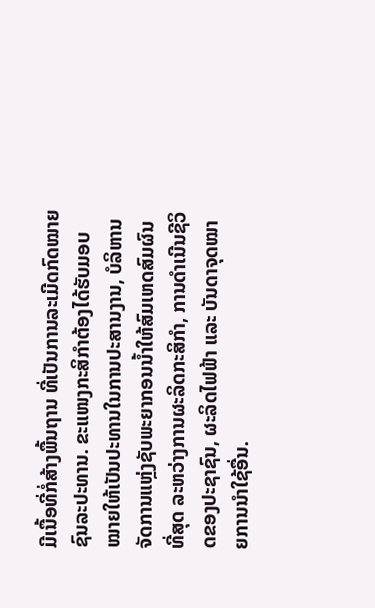ມີເນື້ອທີ່ກໍ່ສ້າງພື້ນຖານ ທີ່ເປັນການລະເມີດກົດໝາຍຊົນລະປະທານ. ຂະແໜງກະສິກຳຕ້ອງໄດ້ຮັບມອບໝາຍໃຫ້ເປັນປະທານໃນການປະສານງານ, ບໍລິຫານຈັດການແຫຼ່ງຊັບພະຍາກອນນ້ຳໃຫ້ສົມເຫດສົມຜົນທີ່ສຸດ ລະຫວ່າງການຜະລິດກະສິກຳ, ການດຳເນີນຊີວິດຂອງປະຊາຊົນ, ຜະລິດໄຟຟ້າ ແລະ ບັນດາຈຸດໝາຍການນຳໃຊ້ອື່ນ.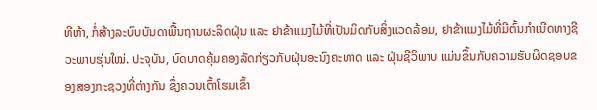ທີຫ້າ, ກໍ່ສ້າງລະບົບບັນດາພື້ນຖານຜະລິດຝຸ່ນ ແລະ ຢາຂ້າແມງໄມ້ທີ່ເປັນມິດກັບສິ່ງແວດລ້ອມ, ຢາຂ້າແມງໄມ້ທີ່ມີຕົ້ນກຳເນີດທາງຊີວະພາບຮຸ່ນໃໝ່. ປະຈຸບັນ, ບົດບາດຄຸ້ມຄອງລັດກ່ຽວກັບຝຸ່ນອະນົງຄະທາດ ແລະ ຝຸ່ນຊີວິພາບ ແມ່ນຂຶ້ນກັບຄວາມຮັບຜິດຊອບຂອງສອງກະຊວງທີ່ຕ່າງກັນ ຊຶ່ງຄວນເຕົ້າໂຮມເຂົ້າ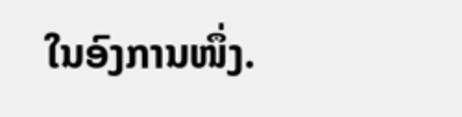ໃນອົງການໜຶ່ງ.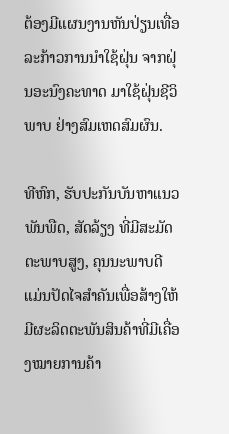ຕ້ອງມີແຜນງານຫັນປ່ຽນເທື່ອລະກ້າວການນຳໃຊ້ຝຸ່ນ ຈາກຝຸ່ນອະນົງຄະທາດ ມາໃຊ້ຝຸ່ນຊີວິພາບ ຢ່າງສົມເຫດສົມຜົນ.

ທີຫົກ, ຮັບປະກັນບັນຫາແນວພັນພືດ, ສັດລ້ຽງ ທີ່ມີສະມັດຕະພາບສູງ, ຄຸນນະພາບດີ ແມ່ນປັດໄຈສຳຄັນເພື່ອສ້າງໃຫ້ມີຜະລິດຕະພັນສິນຄ້າທີ່ມີເຄື່ອງໝາຍການຄ້າ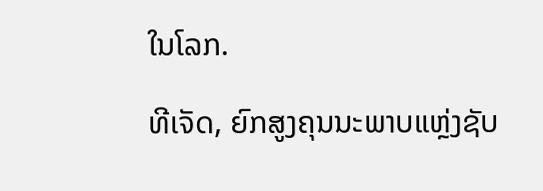ໃນໂລກ.

ທີເຈັດ, ຍົກສູງຄຸນນະພາບແຫຼ່ງຊັບ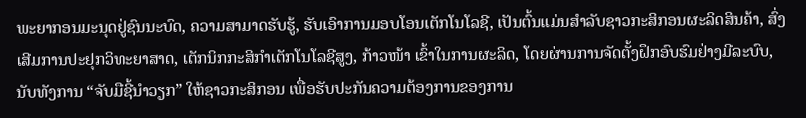ພະຍາກອນມະນຸດຢູ່ຊົນນະບົດ, ຄວາມສາມາດຮັບຮູ້, ຮັບເອົາການມອບໂອນເຕັກໂນໂລຊີ, ເປັນຕົ້ນແມ່ນສຳລັບຊາວກະສິກອນຜະລິດສິນຄ້າ, ສົ່ງເສີມການປະຢຸກວິທະຍາສາດ, ເຕັກນິກກະສິກຳເຕັກໂນໂລຊີສູງ, ກ້າວໜ້າ ເຂົ້າໃນການຜະລິດ, ໂດຍຜ່ານການຈັດຕັ້ງຝຶກອົບຮົມຢ່າງມີລະບົບ, ນັບທັງການ “ຈັບມືຊີ້ນຳວຽກ” ໃຫ້ຊາວກະສິກອນ ເພື່ອຮັບປະກັນຄວາມຕ້ອງການຂອງການ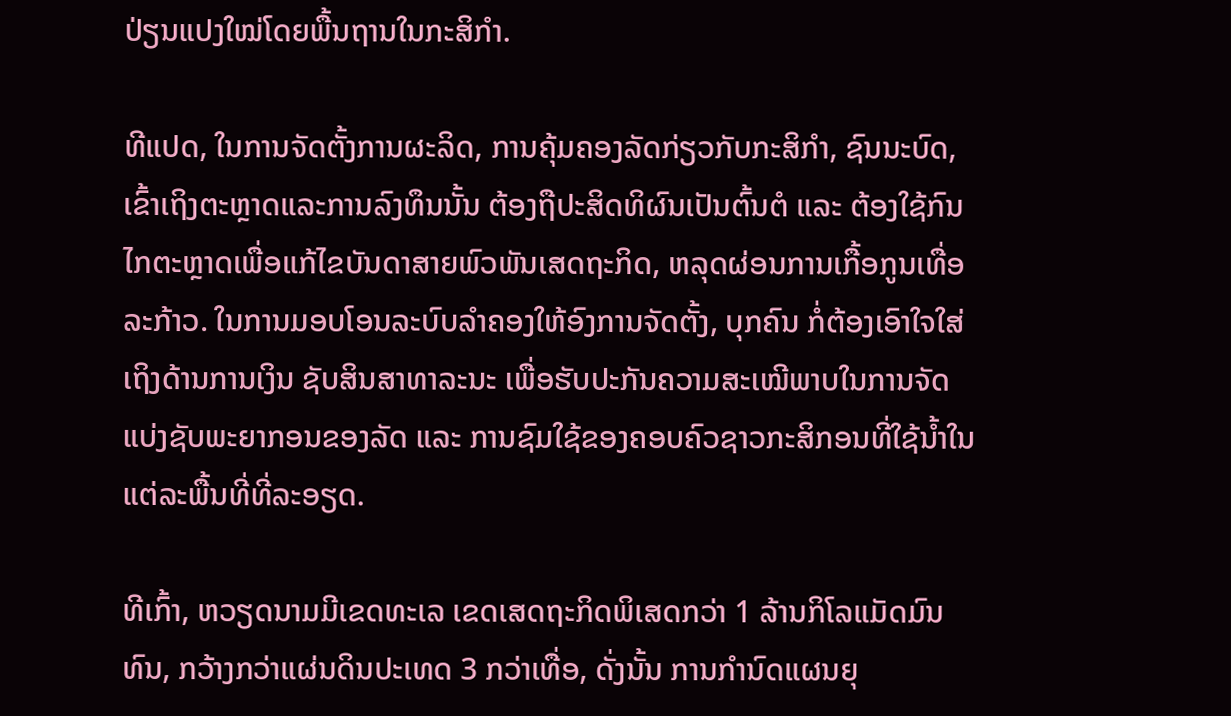ປ່ຽນແປງໃໝ່ໂດຍພື້ນຖານໃນກະສິກຳ.

ທີແປດ, ໃນການຈັດຕັ້ງການຜະລິດ, ການຄຸ້ມຄອງລັດກ່ຽວກັບກະສິກຳ, ຊົນນະບົດ, ເຂົ້າເຖິງຕະຫຼາດແລະການລົງທຶນນັ້ນ ຕ້ອງຖືປະສິດທິຜົນເປັນຕົ້ນຕໍ ແລະ ຕ້ອງໃຊ້ກົນໄກຕະຫຼາດເພື່ອແກ້ໄຂບັນດາສາຍພົວພັນເສດຖະກິດ, ຫລຸດຜ່ອນການເກື້ອກູນເທື່ອລະກ້າວ. ໃນການມອບໂອນລະບົບລຳຄອງໃຫ້ອົງການຈັດຕັ້ງ, ບຸກຄົນ ກໍ່ຕ້ອງເອົາໃຈໃສ່ເຖິງດ້ານການເງິນ ຊັບສິນສາທາລະນະ ເພື່ອຮັບປະກັນຄວາມສະເໝີພາບໃນການຈັດແບ່ງຊັບພະຍາກອນຂອງລັດ ແລະ ການຊົມໃຊ້ຂອງຄອບຄົວຊາວກະສິກອນທີ່ໃຊ້ນ້ຳໃນແຕ່ລະພື້ນທີ່ທີ່ລະອຽດ.

ທີເກົ້າ, ຫວຽດນາມມີເຂດທະເລ ເຂດເສດຖະກິດພິເສດກວ່າ 1 ລ້ານກິໂລແມັດມົນທົນ, ກວ້າງກວ່າແຜ່ນດິນປະເທດ 3 ກວ່າເທື່ອ, ດັ່ງນັ້ນ ການກຳນົດແຜນຍຸ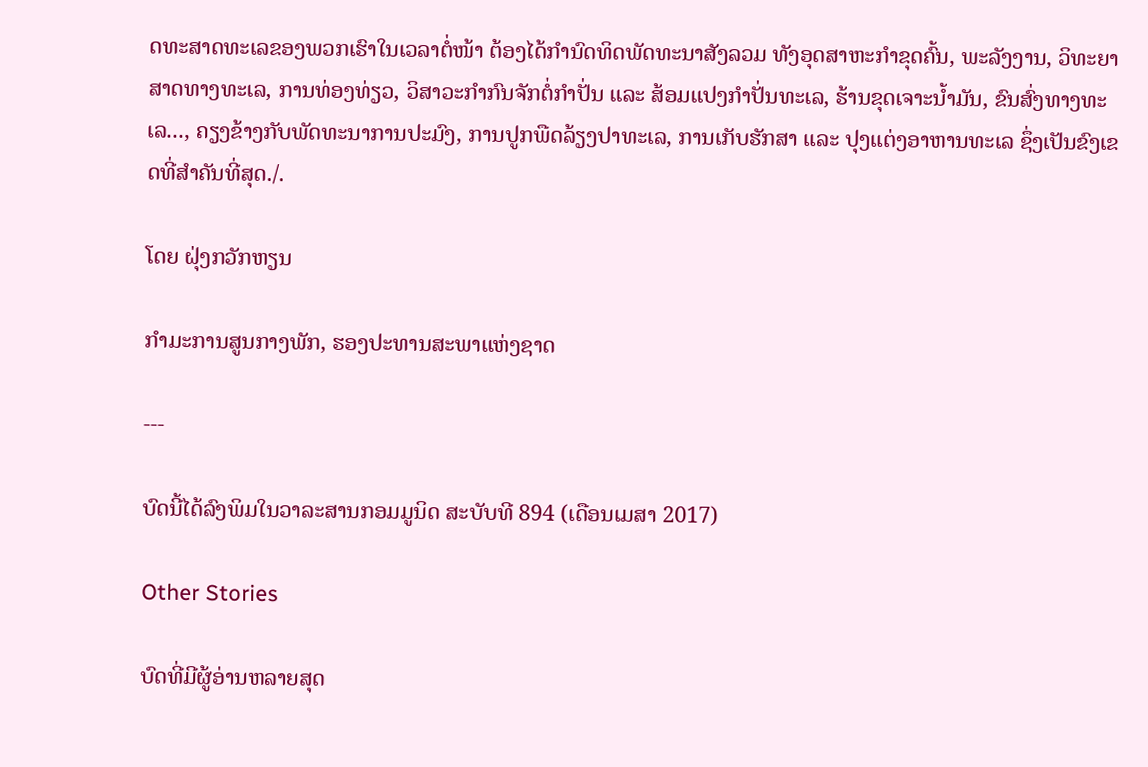ດທະສາດທະເລຂອງພວກເຮົາໃນເວລາຕໍ່ໜ້າ ຕ້ອງໄດ້ກຳນົດທິດພັດທະນາສັງລວມ ທັງອຸດສາຫະກຳຂຸດຄົ້ນ, ພະລັງງານ, ວິທະຍາສາດທາງທະເລ, ການທ່ອງທ່ຽວ, ວິສາວະກຳກົນຈັກຕໍ່ກຳປັ່ນ ແລະ ສ້ອມແປງກຳປັ່ນທະເລ, ຮ້ານຂຸດເຈາະນ້ຳມັນ, ຂົນສົ່ງທາງທະເລ..., ຄຽງຂ້າງກັບພັດທະນາການປະມົງ, ການປູກພືດລ້ຽງປາທະເລ, ການເກັບຮັກສາ ແລະ ປຸງແຕ່ງອາຫານທະເລ ຊຶ່ງເປັນຂົງເຂດທີ່ສຳຄັນທີ່ສຸດ./.

ໂດຍ ຝຸ່ງກວັກຫຽນ

ກຳມະການສູນກາງພັກ, ຮອງປະທານສະພາແຫ່ງຊາດ

---

ບົດນີ້ໄດ້ລົງພິມໃນວາລະສານກອມມູນິດ ສະບັບທີ 894 (ເດືອນເມສາ 2017)

Other Stories

ບົດທີ່ມີຜູ້ອ່ານຫລາຍສຸດ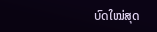ບົດໃໝ່ສຸດ